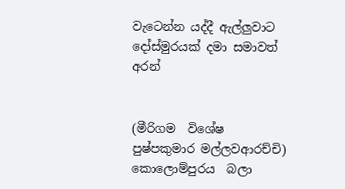වැටෙන්න යද්දී ඇල්ලුවාට දෝස්මුරයක් දමා සමාවත් අරන්


(මීරිගම  විශේෂ පුෂ්පකුමාර මල්ලවආරච්චි)
කොලොම්පුරය  බලා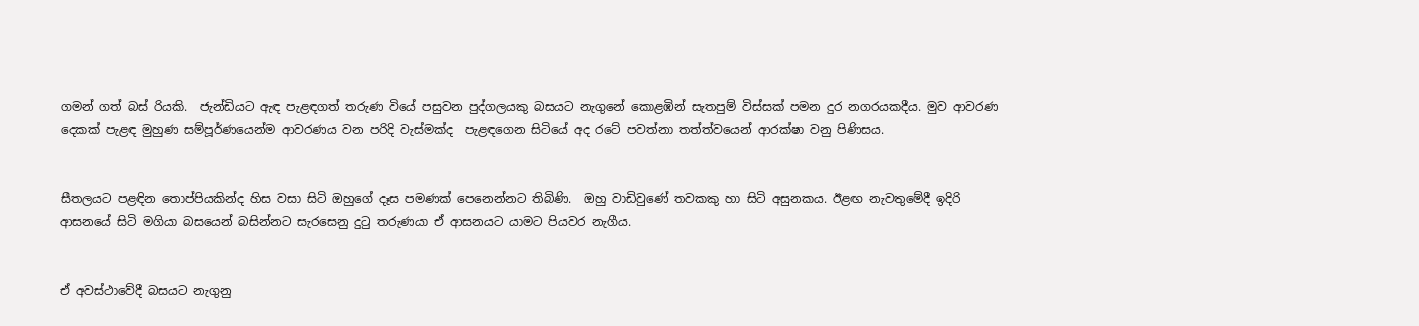ගමන් ගත් බස් රියකි.  ජැන්ඩියට ඇඳ පැළඳගත් තරුණ වියේ පසුවන පුද්ගලයකු බසයට නැගුනේ කොළඹින් සැතපුම් විස්සක් පමන දුර නගරයකදීය. මුව ආවරණ දෙකක් පැළඳ මුහුණ සම්පූර්ණයෙන්ම ආවරණය වන පරිදි වැස්මක්ද  පැළඳගෙන සිටියේ අද රටේ පවත්නා තත්ත්වයෙන් ආරක්ෂා වනු පිණිසය.


සීතලයට පළඳින තොප්පියකින්ද හිස වසා සිටි ඔහුගේ දෑස පමණක් පෙනෙන්නට තිබිණි.  ඔහු වාඩිවුණේ තවකකු හා සිටි අසුනකය. ඊළඟ නැවතුමේදී ඉදිරි ආසනයේ සිටි මගියා බසයෙන් බසින්නට සැරසෙනු දුටු තරුණයා ඒ ආසනයට යාමට පියවර නැගීය.


ඒ අවස්ථා‍වේදී බසයට නැගුනු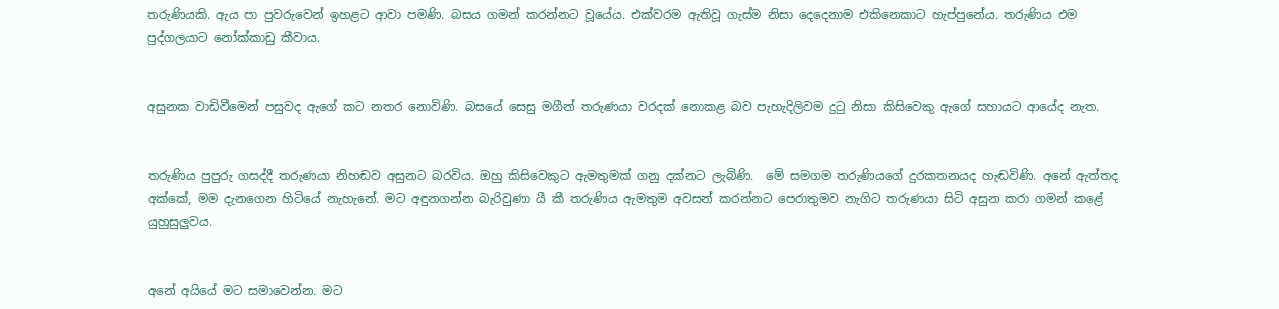තරුණියකි. ඇය පා පුවරුවෙන් ඉහළට ආවා පමණි. බසය ගමන් කරන්නට වූයේය. එක්වරම ඇතිවූ ගැස්ම නිසා දෙදෙනාම එකිනෙකාට හැප්පුනේය. තරුණිය එම පුද්ගලයාට නෝක්කාඩු කීවාය.


අසුනක වාඩිවීමෙන් පසුවද ඇගේ කට නතර නොවිණි. බසයේ සෙසු මගීන් තරුණයා වරදක් නොකළ බව පැහැදිලිවම දුටු නිසා කිසිවෙකු ඇගේ සහායට ආයේද නැත.


තරුණිය පුපුරු ගසද්දී තරුණයා නිහඬව අසුනට බරවිය. ඔහු කිසිවෙකුට ඇමතුමක් ගනු දක්නට ලැබිණි.  මේ සමගම තරුණියගේ දුරකතනයද හැඬවිණි. අනේ ඇත්තද අක්කේ, මම දැනගෙන හිටියේ නැහැනේ. මට අඳුනගන්න බැරිවුණා යී කී තරුණිය ඇමතුම අවසන් කරන්නට පෙරාතුමව නැගිට තරුණයා සිටි අසුන කරා ගමන් කළේ යුහුසුලු‍වය.


අනේ අයියේ මට සමාවෙන්න. මට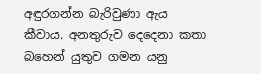අඳුරගන්න බැරිවුණා ඇය  කීවාය. අනතුරුව දෙදෙනා කතා බහෙන් යුතුව ගමන යනු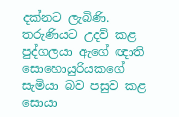දක්නට ලැබිණි. තරුණියට උදව් කළ පුද්ගලයා ඇගේ ඥාති සොහොයුරියකගේ සැමියා බව පසුව කළ සොයා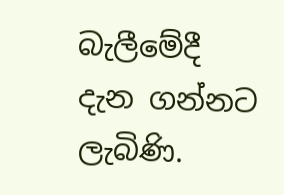බැලීමේදී දැන ගන්නට ලැබිණි.